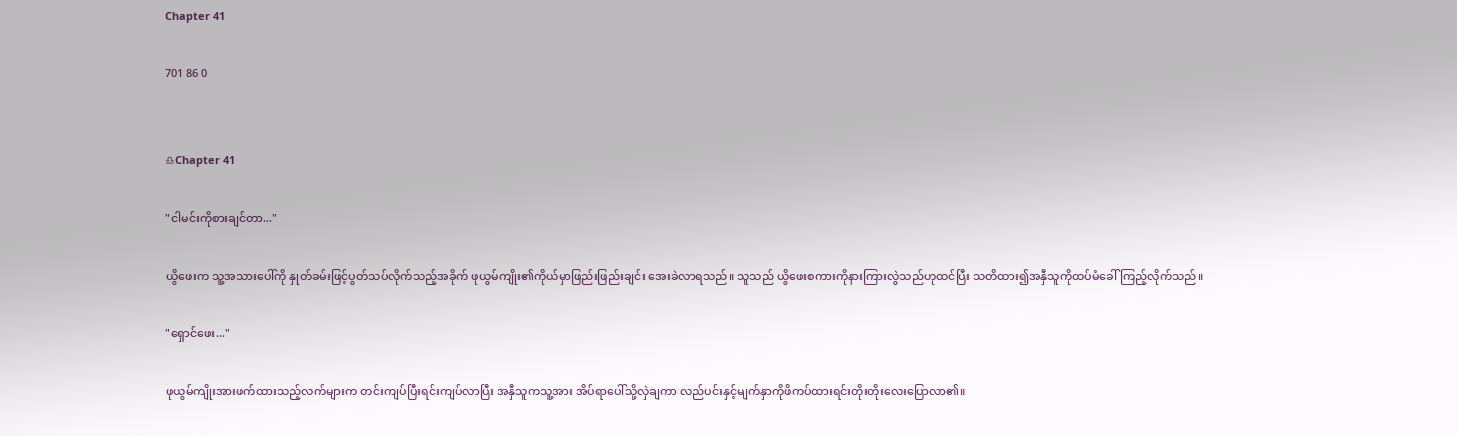Chapter 41

701 86 0


♎Chapter 41

"ငါမင်းကိုစားချင်တာ..."

ယွိဖေးက သူ့အသားပေါ်ကို နှုတ်ခမ်းဖြင့်ပွတ်သပ်လိုက်သည့်အခိုက် ဖုယွမ်ကျိုး၏ကိုယ်မှာဖြည်းဖြည်းချင်း အေးခဲလာရသည်။ သူသည် ယွိဖေးစကားကိုနားကြားလွဲသည်ဟုထင်ပြီး သတိထား၍အနှီသူကိုထပ်မံခေါ်ကြည့်လိုက်သည်။

"ရှောင်ဖေး..."

ဖုယွမ်ကျိုးအားဖက်ထားသည့်လက်များက တင်းကျပ်ပြီးရင်းကျပ်လာပြီး အနှီသူကသူ့အား အိပ်ရာပေါ်သို့လှဲချကာ လည်ပင်းနှင့်မျက်နှာကိုဖိကပ်ထားရင်းတိုးတိုးလေးပြောလာ၏။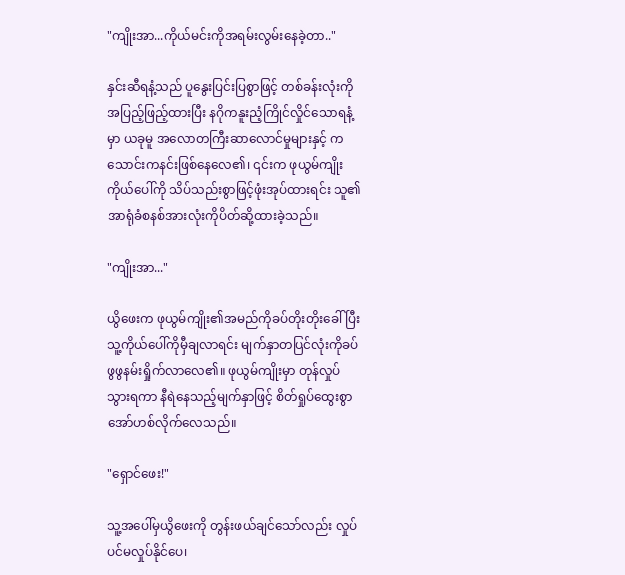"ကျိုးအာ...ကိုယ်မင်းကိုအရမ်းလွမ်းနေခဲ့တာ.."

နှင်းဆီရနံ့သည် ပူနွေးပြင်းပြစွာဖြင့် တစ်ခန်းလုံးကိုအပြည့်ဖြည့်ထားပြီး နဂိုကနူးညံ့ကြိုင်လှိုင်သောရနံ့မှာ ယခုမူ အလောတကြီးဆာလောင်မှုများနှင့် ကသောင်းကနင်းဖြစ်နေလေ၏၊ ၎င်းက ဖုယွမ်ကျိုးကိုယ်ပေါ်ကို သိပ်သည်းစွာဖြင့်ဖုံးအုပ်ထားရင်း သူ၏အာရုံခံစနစ်အားလုံးကိုပိတ်ဆို့ထားခဲ့သည်။

"ကျိုးအာ..."

ယွိဖေးက ဖုယွမ်ကျိုး၏အမည်ကိုခပ်တိုးတိုးခေါ်ပြီး သူ့ကိုယ်ပေါ်ကိုမှီချလာရင်း မျက်နှာတပြင်လုံးကိုခပ်ဖွဖွနမ်းရှိုက်လာလေ၏။ ဖုယွမ်ကျိုးမှာ တုန်လှုပ်သွားရကာ နီရဲနေသည့်မျက်နှာဖြင့် စိတ်ရှုပ်ထွေးစွာအော်ဟစ်လိုက်လေသည်။

"ရှောင်ဖေး!"

သူ့အပေါ်မှယွိဖေးကို တွန်းဖယ်ချင်သော်လည်း လှုပ်ပင်မလှုပ်နိုင်ပေ၊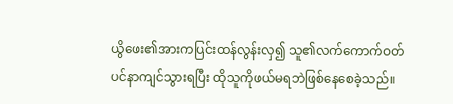ယွိဖေး၏အားကပြင်းထန်လွန်းလှ၍ သူ၏လက်ကောက်ဝတ်ပင်နာကျင်သွားရပြီး ထိုသူကိုဖယ်မရဘဲဖြစ်နေစေခဲ့သည်။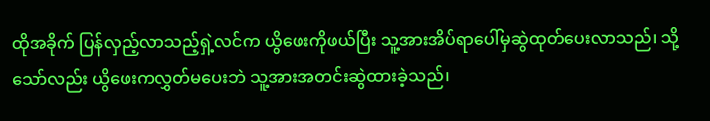ထိုအခိုက် ပြန်လှည့်လာသည့်ရှဲ့လင်က ယွိဖေးကိုဖယ်ပြီး သူ့အားအိပ်ရာပေါ်မှဆွဲထုတ်ပေးလာသည်၊ သို့သော်လည်း ယွိဖေးကလွှတ်မပေးဘဲ သူ့အားအတင်းဆွဲထားခဲ့သည်၊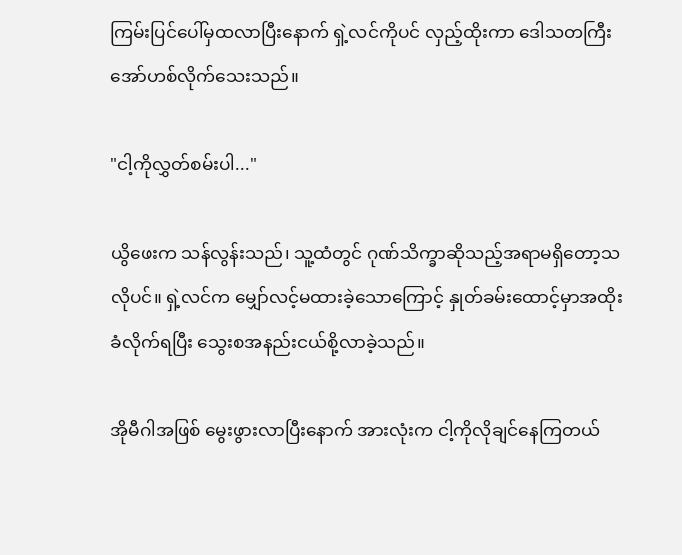ကြမ်းပြင်ပေါ်မှထလာပြီးနောက် ရှဲ့လင်ကိုပင် လှည့်ထိုးကာ ဒေါသတကြီးအော်ဟစ်လိုက်သေးသည်။

"ငါ့ကိုလွှတ်စမ်းပါ..."

ယွိဖေးက သန်လွန်းသည်၊ သူ့ထံတွင် ဂုဏ်သိက္ခာဆိုသည့်အရာမရှိတော့သလိုပင်။ ရှဲ့လင်က မျှော်လင့်မထားခဲ့သောကြောင့် နှုတ်ခမ်းထောင့်မှာအထိုးခံလိုက်ရပြီး သွေးစအနည်းငယ်စို့လာခဲ့သည်။

အိုမီဂါအဖြစ် မွေးဖွားလာပြီးနောက် အားလုံးက ငါ့ကိုလိုချင်နေကြတယ်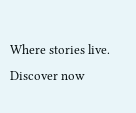Where stories live. Discover now